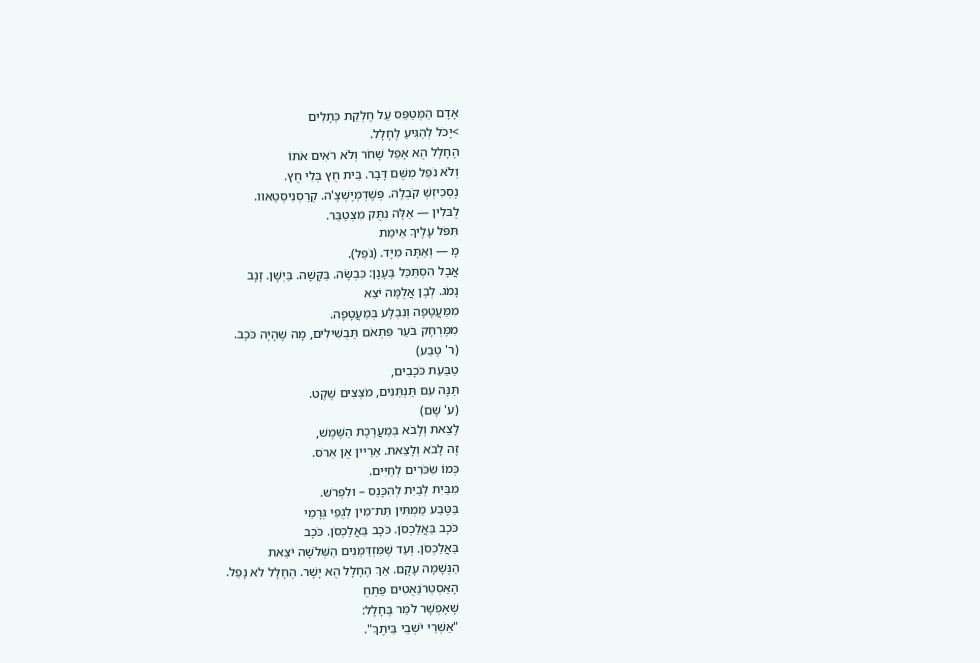אָדָם הַמְּטַפֵּס עַל חֶלְקַת כְּתָלִים
>יָכֹל לְהַגִּיעַ לֶחָלָל.
הֶחָלָל הֻא אָפֵל שָׁחֹר וְלֹא רֹאִים אֹתוֹ
וְלֹא נֹפֵל מִשֻּׁם דָּבָר. בֵּית חֻץ בְּלִי חֻץ.
נֶסְכִיזְשְׁ קֹבְלֶה. פְּשֶׁדְמְיֶשְׁצֶ'ה. קְרַסְנִיסְטַאוו.
לֻבּלִין — אֵלֶּה נִתֻּק מִצְטַבֵּר.
תִּפֹּל עָלֶיךָ אֵימַת
מָ — וְאַתָּה מִיָּד. (נֹפֵל).
אֲבָל הִסְתַּכֵּל בֶּעָנָן: כִּבְשָׂה. בַּקָּשָׁה. בַּיְשָׁן. זָנָב
נָמֹג. לְבֶן אֲלֻמָּה יֹצֵא
מִמַּעֲטָפָה וְנִבְלָע בְּמַעֲטָפָה.
מִמֶּרְחָק בֹּעֵר פִּתְאֹם תַּבְשִׁילִים, מָה שֶׁהָיָה כֹּכָב.
(ר' טֶבַע)
טַבַּעַת כֹּכָבִים,
תַּנָּה עִם תַּנְתַּנִּים, מֹצְצִים שֶׁקֶט.
(ע' שָׁם)
לָצֵאת וְלָבֹא בְּמַעֲרֶכֶת הַשֶּׁמֶשׁ,
זֶה לָבֹא וְלָצֵאת. אַרַיין אֻן אַרֹס.
כְּמוֹ שִׂכֹּרִים לְחַיִּים.
מִבַּיִת לְבַיִת לְהִכָּנֵס – ולִפְרֹש.
בַּטֶּבַע מַמְתִּין תַּת־מִין לְגֻפֵי גְּרָמֵי
כֹּכָב בַּאֲלַכְסֹן. כֹּכָב בַּאֲלַכְסֹן. כֹּכָב
בַּאֲלַכְסֹן. וְעַד שֶׁמִּזְדַּמְּנִים הַשְּׁלֹשָׁה יֹצֵאת
הַנְּשָׁמָה עָקֻם. אַךְ הֶחָלָל הֻא יָשָׁר. הֶחָלָל לֹא נָפַל.
הָאַסְטְרֹנַאֻטִים פַּתְחֻ
שֶׁאֶפְשָׁר לֹמַר בֶּחָלָל:
"אַשְׁרֵי יֹשְׁבֵי בֵּיתֶךָ".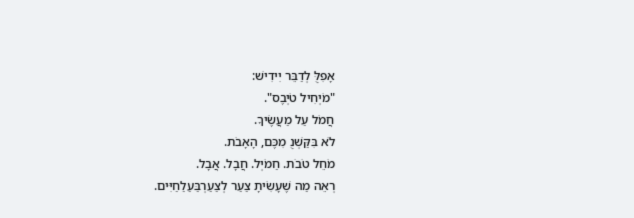אָפִלֻּ לְדַבֵּר יִידִישׁ:
"מֹיְחִיל טֹיְבֶס".
חֲמֹל עַל מַעֲשֶׂיךָ.
לֹא בִּקַּשְׁנֻ מִכֶּם, הָאָבֹת.
מֹחֵל טֹבֹת. חַמֹיְל. חֲבָל. אֲבָל.
רְאֵה מַה שֶׁעָשִׂיתָ צַעַר לְצַעַרְבַּעַלַחַיִּים.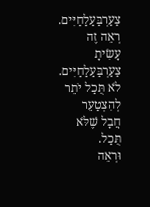צַעַרְבַּעַלַחַיִּים. רְאֵה זֶה עָשִׂיתָ צַעַרְבַּעַלַחַיִּים.
לֹא תֻּכַל יֹתֵר לְהִצְטַעֵר
חֲבָל שֶׁלֹּא תֻּכַל.
וּרְאֵה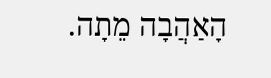הָאַהֲבָה מֵתָה.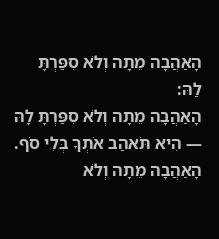הָאַהֲבָה מֵתָה וְלֹא סִפַּרְתָּ לַהּ:
הָאַהֲבָה מֵתָה וְלֹא סִפַּרְתָּ לָהּ — הִיא תֹּאהַב אֹתְךָ בְּלִי סֹף.
הָאַהֲבָה מֵתָה וְלֹא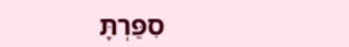סִפַּרְתָּ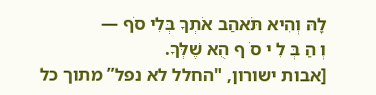לָהּ וְהִיא תֹּאהַב אֹתְךָ בְּלִי סֹף —
וְ הַ בְּ לִ י סֹ ף הֻא שֶׁלְּךָ.
[אבות ישורון, "החלל לא נפל” מתוך כל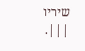שיריו |||.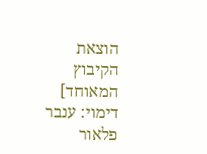הוצאת הקיבוץ המאוחד]
דימוי: ענבר פלאור